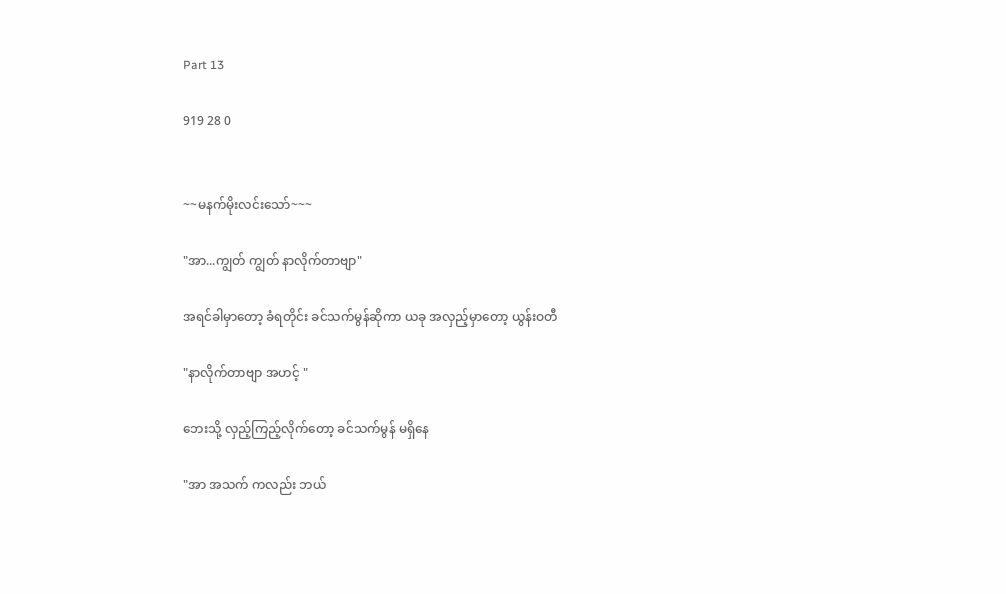Part 13

919 28 0


~~မနက်မိုးလင်းသော်~~~

"အာ...ကျွတ် ကျွတ် နာလိုက်တာဗျာ"

အရင်ခါမှာတော့ ခံရတိုင်း ခင်သက်မွန်ဆိုကာ ယခု အလှည့်မှာတော့ ယွန်းဝတီ

"နာလိုက်တာဗျာ အဟင့် "

ဘေးသို့ လှည့်ကြည့်လိုက်တော့ ခင်သက်မွန် မရှိနေ

"အာ အသက် ကလည်း ဘယ်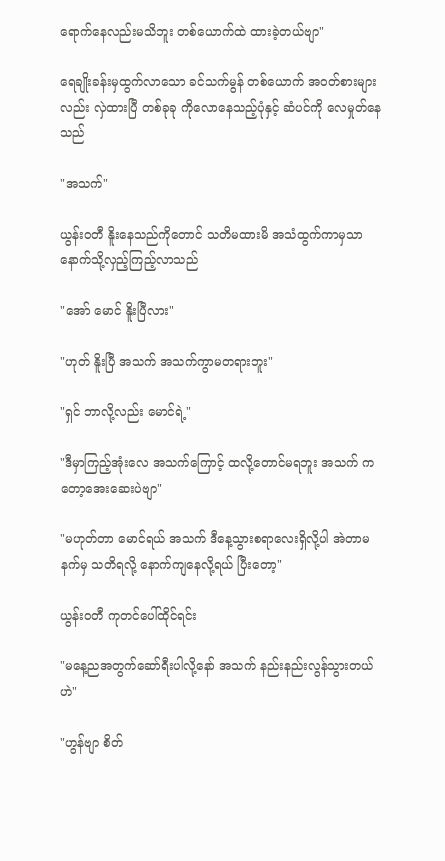ရောက်နေလည်းမသိဘူး တစ်ယောက်ထဲ ထားခဲ့တယ်ဗျာ"

ရေချိုးခန်းမှထွက်လာသော ခင်သက်မွန် တစ်ယောက် အဝတ်စားများလည်း လှဲထားပြီ တစ်ခုခု ကိုလောနေသည့်ပုံနှင့် ဆံပင်ကို လေမှုတ်နေသည်

"အသက်"

ယွန်းဝတီ နိူးနေသည်ကိုတောင် သတိမထားမိ အသံထွက်ကာမှသာ နောက်သို့လှည့်ကြည့်လာသည်

"အော် မောင် နိူးပြီလား"

"ဟုတ် နိူးပြီ အသက် အသက်ကွာမတရားဘူး"

"ရှင် ဘာလို့လည်း မောင်ရဲ့"

"ဒီမှာကြည့်အုံးလေ အသက်ကြောင့် ထလို့တောင်မရဘူး အသက် ကတော့အေးဆေးပဲဗျာ"

"မဟုတ်တာ မောင်ရယ် အသက် ဒီနေ့သွားစရာလေးရှိလို့ပါ အဲတာမနက်မှ သတိရလို့ နောက်ကျနေလို့ရယ် ပြီးတော့"

ယွန်းဝတီ ကုတင်ပေါ်ထိုင်ရင်း

"မနေ့ညအတွက်ဆော်ရီးပါလို့နော် အသက် နည်းနည်းလွန်သွားတယ်ဟဲ"

"ဟွန်ဗျာ စိတ်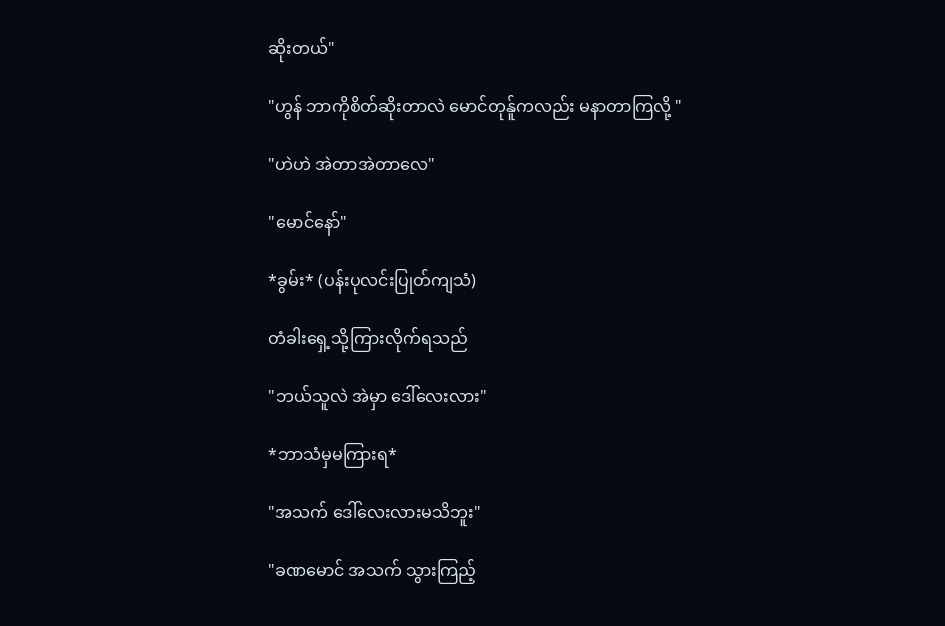ဆိုးတယ်"

"ဟွန် ဘာကိုစိတ်ဆိုးတာလဲ မောင်တုန်ူကလည်း မနာတာကြလို့ "

"ဟဲဟဲ အဲတာအဲတာလေ"

"မောင်နော်"

*ခွမ်း* (ပန်းပုလင်းပြုတ်ကျသံ)

တံခါးရှေ့သို့ကြားလိုက်ရသည်

"ဘယ်သူလဲ အဲမှာ ဒေါ်လေးလား"

*ဘာသံမှမကြားရ*

"အသက် ဒေါ်လေးလားမသိဘူး"

"ခဏမောင် အသက် သွားကြည့်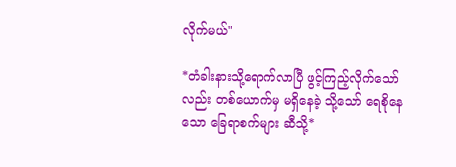လိုက်မယ်"

*တံခါးနားသို့ရောက်လာပြီ ဖွင့်ကြည့်လိုက်သော်လည်း တစ်ယောက်မှ မရှိနေခဲ့ သို့သော် ‌ရေစိုနေသော ခြေရာစက်များ ဆီသို့*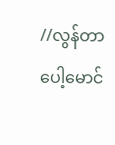//လွန်တာပေါ့မောင်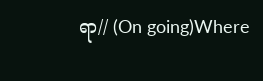ရာ// (On going)Where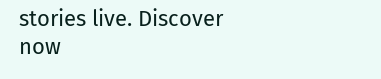stories live. Discover now